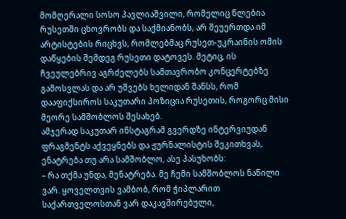მომღერალი სოსო პავლიაშვილი, რომელიც წლებია რუსეთში ცხოვრობს და საქმიანობს, არ შეუერთდა იმ არტისტების რიცხვს, რომლებმაც რუსეთ-უკრაინის ომის დაწყების შემდეგ რუსეთი დატოვეს. მეტიც, ის ჩვეულებრივ აგრძელებს სამთავრობო კონცერტებზე გამოსვლას და არ უშვებს ხელიდან შანსს, რომ დააფიქსიროს საკუთარი პოზიცია რუსეთის, როგორც მისი მეორე სამშობლოს შესახებ.
ამჯერად საკუთარ ინსტაგრამ გვერდზე ინტერვიუდან ფრაგმენტს აქვეყნებს და ჟურნალისტის შეკითხვას, ენატრება თუ არა სამშობლო, ასე პასუხობს:
– რა თქმა უნდა, მენატრება. მე ჩემი სამშობლოს ნაწილი ვარ. ყოველთვის ვამბობ, რომ ჭიპლარით საქართველოსთან ვარ დაკავშირებული,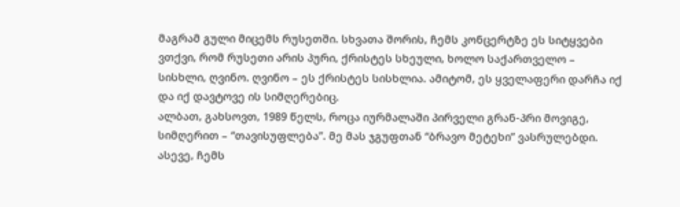მაგრამ გული მიცემს რუსეთში. სხვათა შორის, ჩემს კონცერტზე ეს სიტყვები ვთქვი, რომ რუსეთი არის პური, ქრისტეს სხეული, ხოლო საქართველო – სისხლი, ღვინო. ღვინო – ეს ქრისტეს სისხლია. ამიტომ, ეს ყველაფერი დარჩა იქ და იქ დავტოვე ის სიმღერებიც.
ალბათ, გახსოვთ, 1989 წელს, როცა იურმალაში პირველი გრან-პრი მოვიგე, სიმღერით – “თავისუფლება”. მე მას ჯგუფთან “ბრავო მეტეხი” ვასრულებდი. ასევე, ჩემს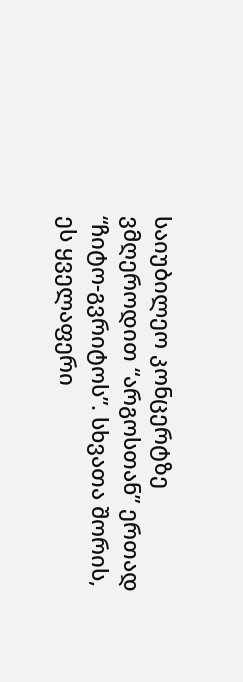საიუბილეო კონცერტზე ვმღეროდით “არგოსთან” ერთად “ჩიტო-გვრიტოს”. სხვათა შორის, ეს ყველაფერი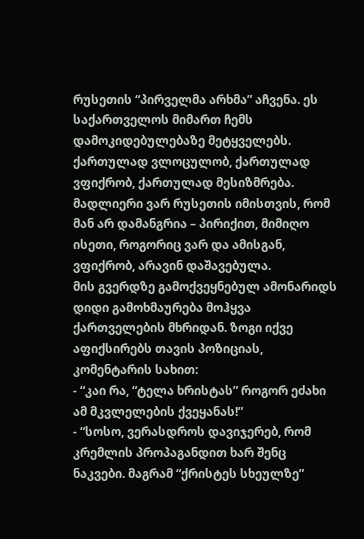რუსეთის “პირველმა არხმა” აჩვენა. ეს საქართველოს მიმართ ჩემს დამოკიდებულებაზე მეტყველებს. ქართულად ვლოცულობ, ქართულად ვფიქრობ, ქართულად მესიზმრება. მადლიერი ვარ რუსეთის იმისთვის, რომ მან არ დამანგრია – პირიქით, მიმიღო ისეთი, როგორიც ვარ და ამისგან, ვფიქრობ, არავინ დაშავებულა.
მის გვერდზე გამოქვეყნებულ ამონარიდს დიდი გამოხმაურება მოჰყვა ქართველების მხრიდან. ზოგი იქვე აფიქსირებს თავის პოზიციას, კომენტარის სახით:
- “კაი რა, “ტელა ხრისტას” როგორ ეძახი ამ მკვლელების ქვეყანას!”
- “სოსო, ვერასდროს დავიჯერებ, რომ კრემლის პროპაგანდით ხარ შენც ნაკვები. მაგრამ “ქრისტეს სხეულზე”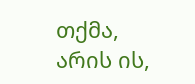თქმა, არის ის,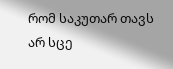რომ საკუთარ თავს არ სცე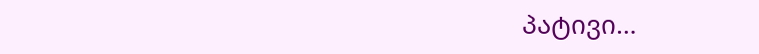პატივი…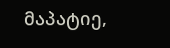მაპატიე,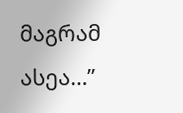მაგრამ ასეა…”